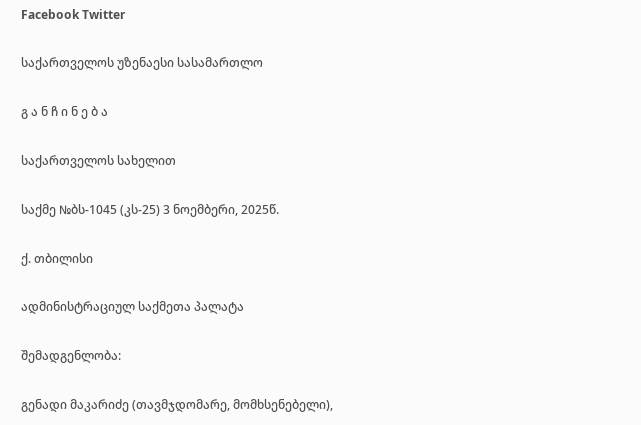Facebook Twitter

საქართველოს უზენაესი სასამართლო

გ ა ნ ჩ ი ნ ე ბ ა

საქართველოს სახელით

საქმე №ბს-1045 (კს-25) 3 ნოემბერი, 2025წ.

ქ. თბილისი

ადმინისტრაციულ საქმეთა პალატა

შემადგენლობა:

გენადი მაკარიძე (თავმჯდომარე, მომხსენებელი),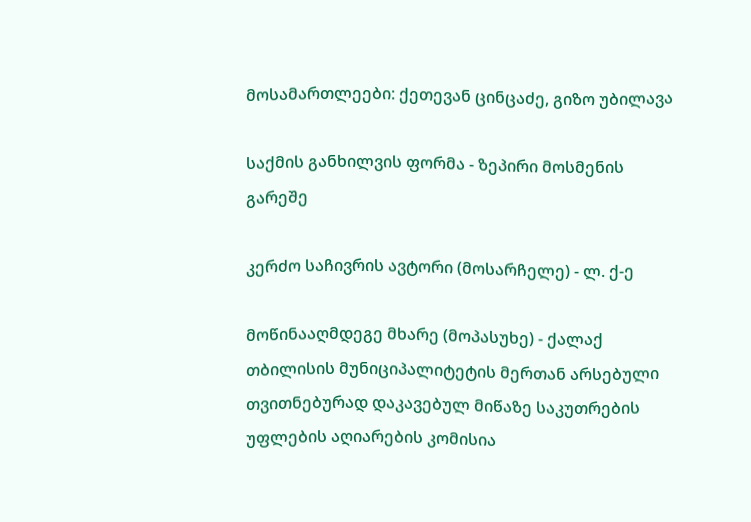მოსამართლეები: ქეთევან ცინცაძე, გიზო უბილავა

საქმის განხილვის ფორმა - ზეპირი მოსმენის გარეშე

კერძო საჩივრის ავტორი (მოსარჩელე) - ლ. ქ-ე

მოწინააღმდეგე მხარე (მოპასუხე) - ქალაქ თბილისის მუნიციპალიტეტის მერთან არსებული თვითნებურად დაკავებულ მიწაზე საკუთრების უფლების აღიარების კომისია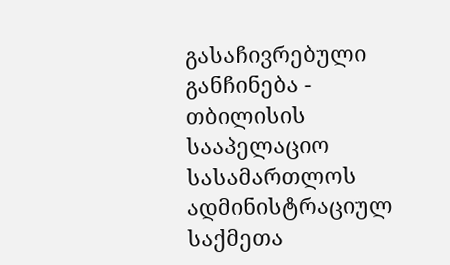გასაჩივრებული განჩინება - თბილისის სააპელაციო სასამართლოს ადმინისტრაციულ საქმეთა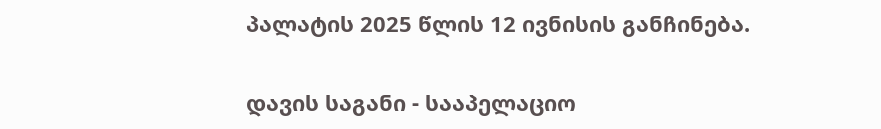პალატის 2025 წლის 12 ივნისის განჩინება.

დავის საგანი - სააპელაციო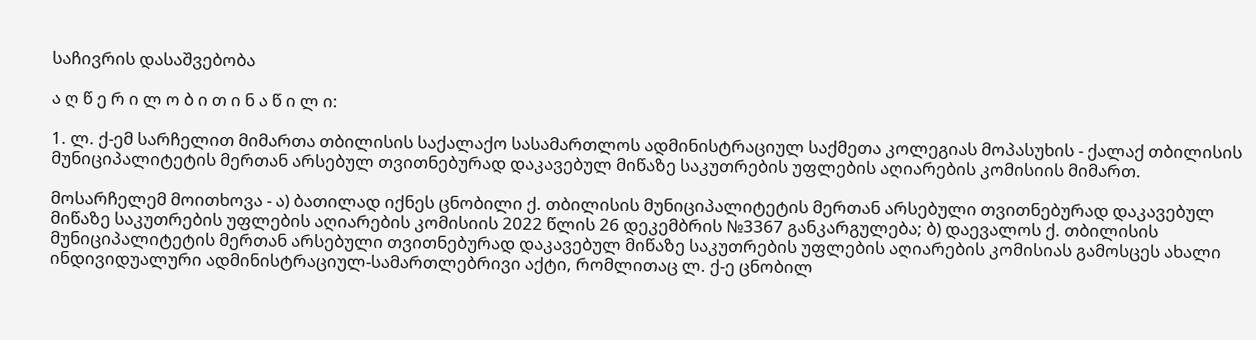საჩივრის დასაშვებობა

ა ღ წ ე რ ი ლ ო ბ ი თ ი ნ ა წ ი ლ ი:

1. ლ. ქ-ემ სარჩელით მიმართა თბილისის საქალაქო სასამართლოს ადმინისტრაციულ საქმეთა კოლეგიას მოპასუხის - ქალაქ თბილისის მუნიციპალიტეტის მერთან არსებულ თვითნებურად დაკავებულ მიწაზე საკუთრების უფლების აღიარების კომისიის მიმართ.

მოსარჩელემ მოითხოვა - ა) ბათილად იქნეს ცნობილი ქ. თბილისის მუნიციპალიტეტის მერთან არსებული თვითნებურად დაკავებულ მიწაზე საკუთრების უფლების აღიარების კომისიის 2022 წლის 26 დეკემბრის №3367 განკარგულება; ბ) დაევალოს ქ. თბილისის მუნიციპალიტეტის მერთან არსებული თვითნებურად დაკავებულ მიწაზე საკუთრების უფლების აღიარების კომისიას გამოსცეს ახალი ინდივიდუალური ადმინისტრაციულ-სამართლებრივი აქტი, რომლითაც ლ. ქ-ე ცნობილ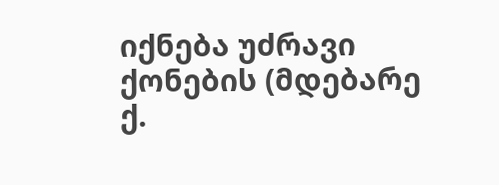იქნება უძრავი ქონების (მდებარე ქ.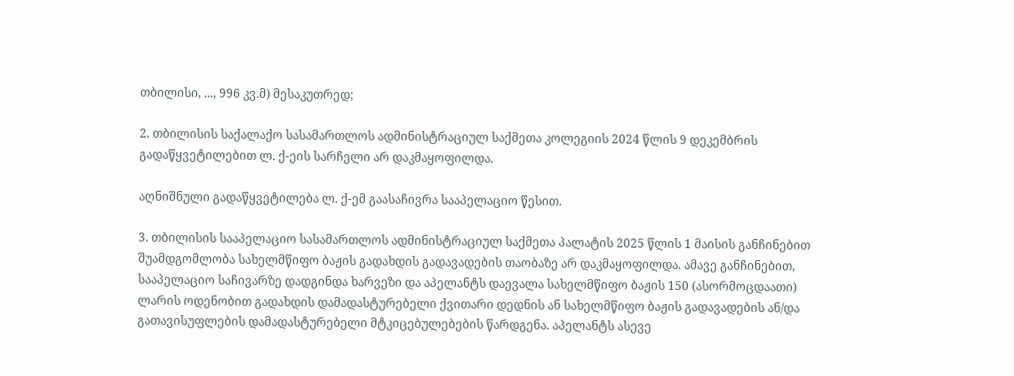თბილისი, ..., 996 კვ.მ) მესაკუთრედ;

2. თბილისის საქალაქო სასამართლოს ადმინისტრაციულ საქმეთა კოლეგიის 2024 წლის 9 დეკემბრის გადაწყვეტილებით ლ. ქ-ეის სარჩელი არ დაკმაყოფილდა.

აღნიშნული გადაწყვეტილება ლ. ქ-ემ გაასაჩივრა სააპელაციო წესით.

3. თბილისის სააპელაციო სასამართლოს ადმინისტრაციულ საქმეთა პალატის 2025 წლის 1 მაისის განჩინებით შუამდგომლობა სახელმწიფო ბაჟის გადახდის გადავადების თაობაზე არ დაკმაყოფილდა. ამავე განჩინებით, სააპელაციო საჩივარზე დადგინდა ხარვეზი და აპელანტს დაევალა სახელმწიფო ბაჟის 150 (ასორმოცდაათი) ლარის ოდენობით გადახდის დამადასტურებელი ქვითარი დედნის ან სახელმწიფო ბაჟის გადავადების ან/და გათავისუფლების დამადასტურებელი მტკიცებულებების წარდგენა. აპელანტს ასევე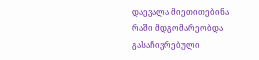დაევალა მიეთითებინა რაში მდგომარეობდა გასაჩივრებული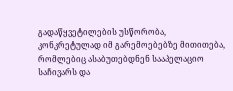გადაწყვეტილების უსწორობა, კონკრეტულად იმ გარემოებებზე მითითება, რომლებიც ასაბუთებდნენ სააპელაციო საჩივარს და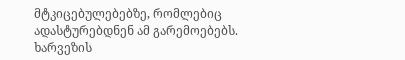მტკიცებულებებზე, რომლებიც ადასტურებდნენ ამ გარემოებებს. ხარვეზის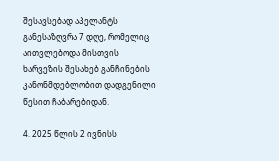შესავსებად აპელანტს განესაზღვრა 7 დღე, რომელიც აითვლებოდა მისთვის ხარვეზის შესახებ განჩინების კანონმდებლობით დადგენილი წესით ჩაბარებიდან.

4. 2025 წლის 2 ივნისს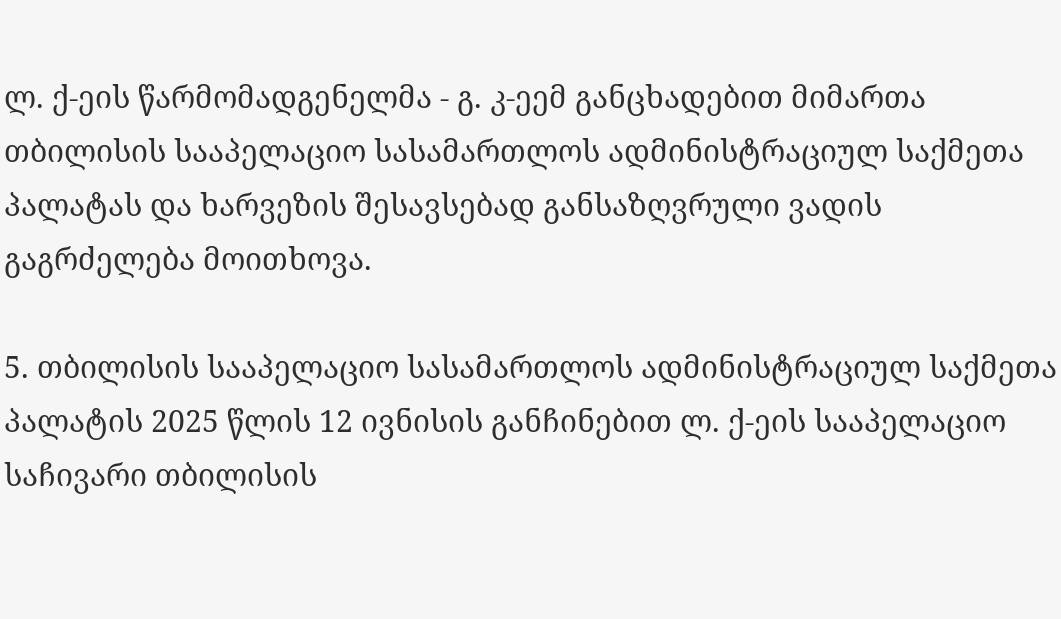ლ. ქ-ეის წარმომადგენელმა - გ. კ-ეემ განცხადებით მიმართა თბილისის სააპელაციო სასამართლოს ადმინისტრაციულ საქმეთა პალატას და ხარვეზის შესავსებად განსაზღვრული ვადის გაგრძელება მოითხოვა.

5. თბილისის სააპელაციო სასამართლოს ადმინისტრაციულ საქმეთა პალატის 2025 წლის 12 ივნისის განჩინებით ლ. ქ-ეის სააპელაციო საჩივარი თბილისის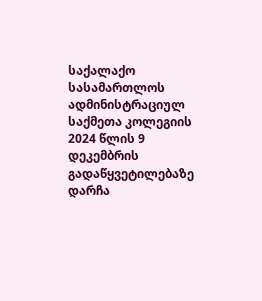საქალაქო სასამართლოს ადმინისტრაციულ საქმეთა კოლეგიის 2024 წლის 9 დეკემბრის გადაწყვეტილებაზე დარჩა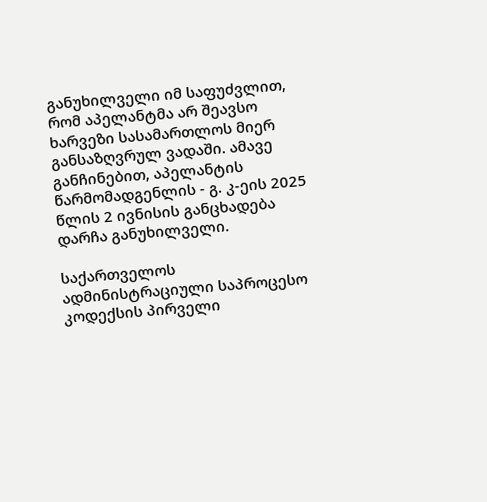განუხილველი იმ საფუძვლით, რომ აპელანტმა არ შეავსო ხარვეზი სასამართლოს მიერ განსაზღვრულ ვადაში. ამავე განჩინებით, აპელანტის წარმომადგენლის - გ. კ-ეის 2025 წლის 2 ივნისის განცხადება დარჩა განუხილველი.

საქართველოს ადმინისტრაციული საპროცესო კოდექსის პირველი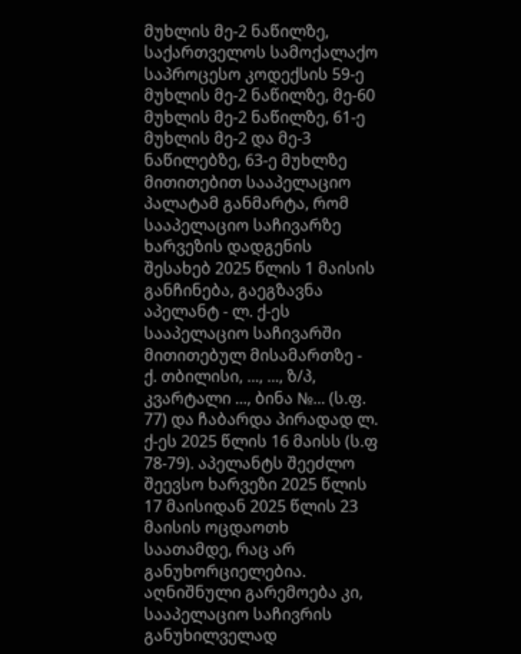მუხლის მე-2 ნაწილზე, საქართველოს სამოქალაქო საპროცესო კოდექსის 59-ე მუხლის მე-2 ნაწილზე, მე-60 მუხლის მე-2 ნაწილზე, 61-ე მუხლის მე-2 და მე-3 ნაწილებზე, 63-ე მუხლზე მითითებით სააპელაციო პალატამ განმარტა, რომ სააპელაციო საჩივარზე ხარვეზის დადგენის შესახებ 2025 წლის 1 მაისის განჩინება, გაეგზავნა აპელანტ - ლ. ქ-ეს სააპელაციო საჩივარში მითითებულ მისამართზე - ქ. თბილისი, ..., ..., ზ/პ, კვარტალი ..., ბინა №... (ს.ფ. 77) და ჩაბარდა პირადად ლ. ქ-ეს 2025 წლის 16 მაისს (ს.ფ 78-79). აპელანტს შეეძლო შეევსო ხარვეზი 2025 წლის 17 მაისიდან 2025 წლის 23 მაისის ოცდაოთხ საათამდე, რაც არ განუხორციელებია. აღნიშნული გარემოება კი, სააპელაციო საჩივრის განუხილველად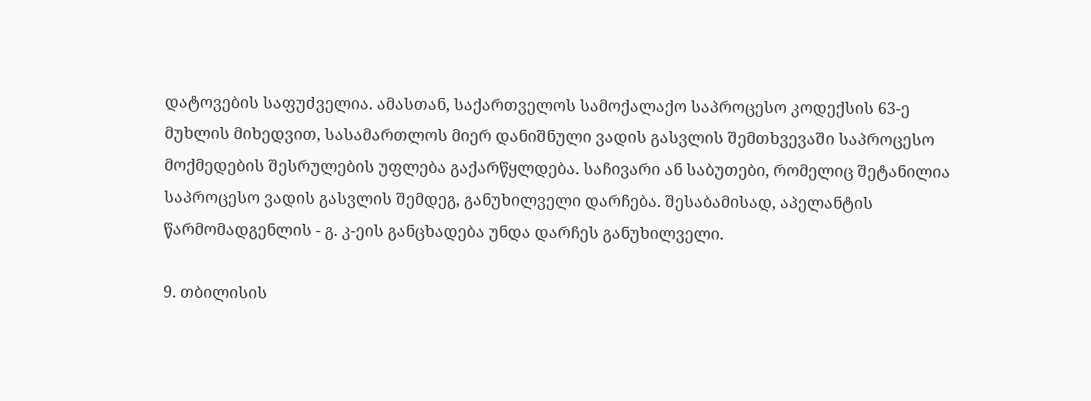დატოვების საფუძველია. ამასთან, საქართველოს სამოქალაქო საპროცესო კოდექსის 63-ე მუხლის მიხედვით, სასამართლოს მიერ დანიშნული ვადის გასვლის შემთხვევაში საპროცესო მოქმედების შესრულების უფლება გაქარწყლდება. საჩივარი ან საბუთები, რომელიც შეტანილია საპროცესო ვადის გასვლის შემდეგ, განუხილველი დარჩება. შესაბამისად, აპელანტის წარმომადგენლის - გ. კ-ეის განცხადება უნდა დარჩეს განუხილველი.

9. თბილისის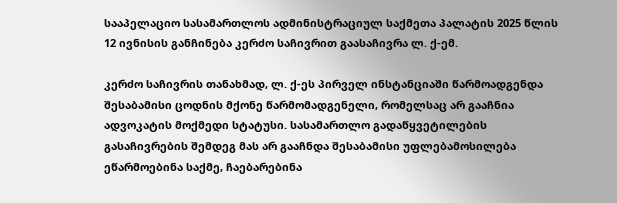სააპელაციო სასამართლოს ადმინისტრაციულ საქმეთა პალატის 2025 წლის 12 ივნისის განჩინება კერძო საჩივრით გაასაჩივრა ლ. ქ-ემ.

კერძო საჩივრის თანახმად, ლ. ქ-ეს პირველ ინსტანციაში წარმოადგენდა შესაბამისი ცოდნის მქონე წარმომადგენელი, რომელსაც არ გააჩნია ადვოკატის მოქმედი სტატუსი. სასამართლო გადაწყვეტილების გასაჩივრების შემდეგ მას არ გააჩნდა შესაბამისი უფლებამოსილება ეწარმოებინა საქმე, ჩაებარებინა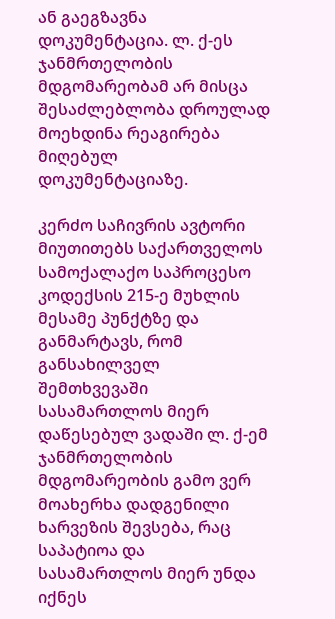ან გაეგზავნა დოკუმენტაცია. ლ. ქ-ეს ჯანმრთელობის მდგომარეობამ არ მისცა შესაძლებლობა დროულად მოეხდინა რეაგირება მიღებულ დოკუმენტაციაზე.

კერძო საჩივრის ავტორი მიუთითებს საქართველოს სამოქალაქო საპროცესო კოდექსის 215-ე მუხლის მესამე პუნქტზე და განმარტავს, რომ განსახილველ შემთხვევაში სასამართლოს მიერ დაწესებულ ვადაში ლ. ქ-ემ ჯანმრთელობის მდგომარეობის გამო ვერ მოახერხა დადგენილი ხარვეზის შევსება, რაც საპატიოა და სასამართლოს მიერ უნდა იქნეს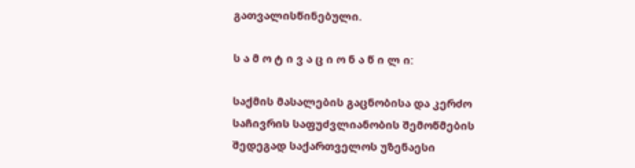გათვალისწინებული.

ს ა მ ო ტ ი ვ ა ც ი ო ნ ა წ ი ლ ი:

საქმის მასალების გაცნობისა და კერძო საჩივრის საფუძვლიანობის შემოწმების შედეგად საქართველოს უზენაესი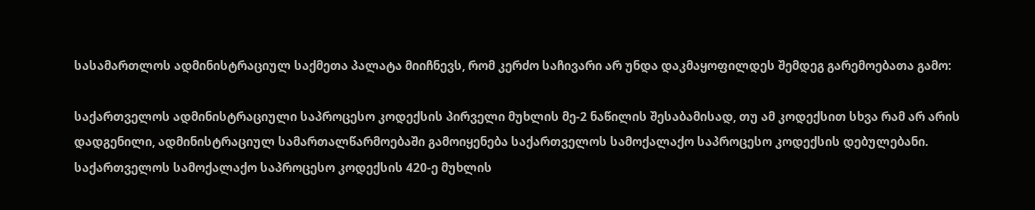სასამართლოს ადმინისტრაციულ საქმეთა პალატა მიიჩნევს, რომ კერძო საჩივარი არ უნდა დაკმაყოფილდეს შემდეგ გარემოებათა გამო:

საქართველოს ადმინისტრაციული საპროცესო კოდექსის პირველი მუხლის მე-2 ნაწილის შესაბამისად, თუ ამ კოდექსით სხვა რამ არ არის დადგენილი, ადმინისტრაციულ სამართალწარმოებაში გამოიყენება საქართველოს სამოქალაქო საპროცესო კოდექსის დებულებანი. საქართველოს სამოქალაქო საპროცესო კოდექსის 420-ე მუხლის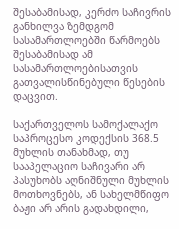შესაბამისად, კერძო საჩივრის განხილვა ზემდგომ სასამართლოებში წარმოებს შესაბამისად ამ სასამართლოებისათვის გათვალისწინებული წესების დაცვით.

საქართველოს სამოქალაქო საპროცესო კოდექსის 368.5 მუხლის თანახმად, თუ სააპელაციო საჩივარი არ პასუხობს აღნიშნული მუხლის მოთხოვნებს, ან სახელმწიფო ბაჟი არ არის გადახდილი,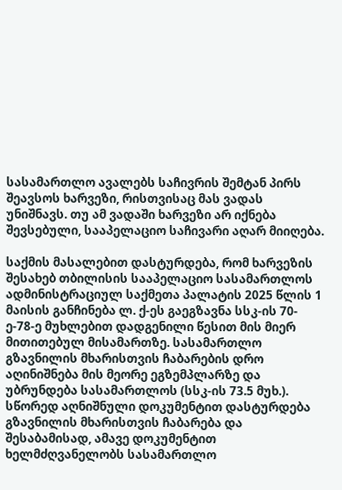სასამართლო ავალებს საჩივრის შემტან პირს შეავსოს ხარვეზი, რისთვისაც მას ვადას უნიშნავს. თუ ამ ვადაში ხარვეზი არ იქნება შევსებული, სააპელაციო საჩივარი აღარ მიიღება.

საქმის მასალებით დასტურდება, რომ ხარვეზის შესახებ თბილისის სააპელაციო სასამართლოს ადმინისტრაციულ საქმეთა პალატის 2025 წლის 1 მაისის განჩინება ლ. ქ-ეს გაეგზავნა სსკ-ის 70-ე-78-ე მუხლებით დადგენილი წესით მის მიერ მითითებულ მისამართზე. სასამართლო გზავნილის მხარისთვის ჩაბარების დრო აღინიშნება მის მეორე ეგზემპლარზე და უბრუნდება სასამართლოს (სსკ-ის 73.5 მუხ.). სწორედ აღნიშნული დოკუმენტით დასტურდება გზავნილის მხარისთვის ჩაბარება და შესაბამისად, ამავე დოკუმენტით ხელმძღვანელობს სასამართლო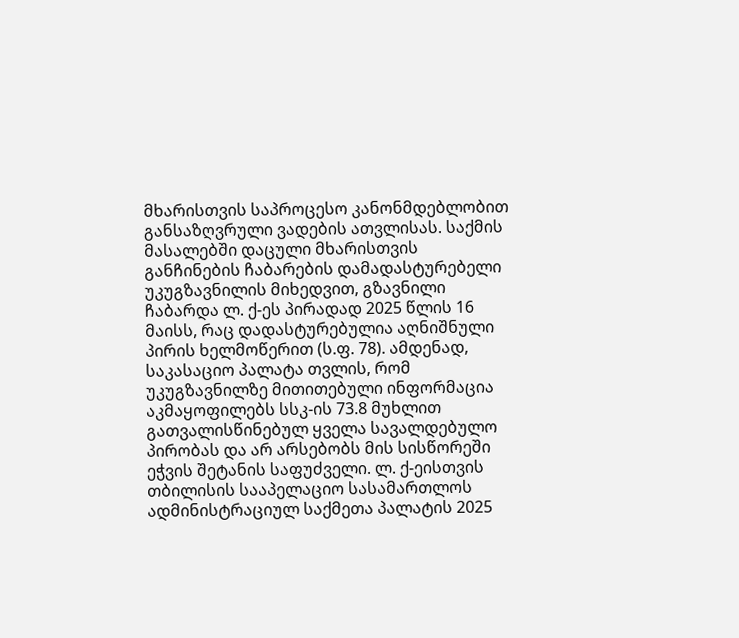მხარისთვის საპროცესო კანონმდებლობით განსაზღვრული ვადების ათვლისას. საქმის მასალებში დაცული მხარისთვის განჩინების ჩაბარების დამადასტურებელი უკუგზავნილის მიხედვით, გზავნილი ჩაბარდა ლ. ქ-ეს პირადად 2025 წლის 16 მაისს, რაც დადასტურებულია აღნიშნული პირის ხელმოწერით (ს.ფ. 78). ამდენად, საკასაციო პალატა თვლის, რომ უკუგზავნილზე მითითებული ინფორმაცია აკმაყოფილებს სსკ-ის 73.8 მუხლით გათვალისწინებულ ყველა სავალდებულო პირობას და არ არსებობს მის სისწორეში ეჭვის შეტანის საფუძველი. ლ. ქ-ეისთვის თბილისის სააპელაციო სასამართლოს ადმინისტრაციულ საქმეთა პალატის 2025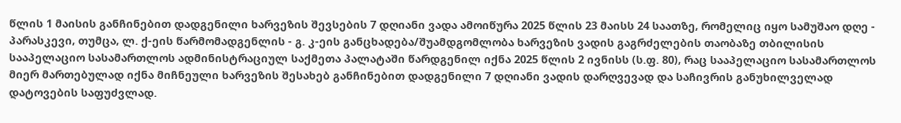წლის 1 მაისის განჩინებით დადგენილი ხარვეზის შევსების 7 დღიანი ვადა ამოიწურა 2025 წლის 23 მაისს 24 საათზე, რომელიც იყო სამუშაო დღე - პარასკევი, თუმცა, ლ. ქ-ეის წარმომადგენლის - გ. კ-ეის განცხადება/შუამდგომლობა ხარვეზის ვადის გაგრძელების თაობაზე თბილისის სააპელაციო სასამართლოს ადმინისტრაციულ საქმეთა პალატაში წარდგენილ იქნა 2025 წლის 2 ივნისს (ს.ფ. 80), რაც სააპელაციო სასამართლოს მიერ მართებულად იქნა მიჩნეული ხარვეზის შესახებ განჩინებით დადგენილი 7 დღიანი ვადის დარღვევად და საჩივრის განუხილველად დატოვების საფუძვლად.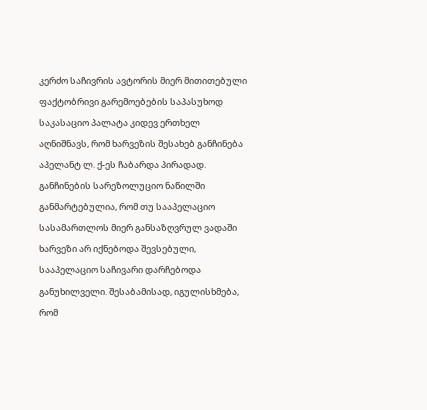კერძო საჩივრის ავტორის მიერ მითითებული ფაქტობრივი გარემოებების საპასუხოდ საკასაციო პალატა კიდევ ერთხელ აღნიშნავს, რომ ხარვეზის შესახებ განჩინება აპელანტ ლ. ქ-ეს ჩაბარდა პირადად. განჩინების სარეზოლუციო ნაწილში განმარტებულია, რომ თუ სააპელაციო სასამართლოს მიერ განსაზღვრულ ვადაში ხარვეზი არ იქნებოდა შევსებული, სააპელაციო საჩივარი დარჩებოდა განუხილველი. შესაბამისად, იგულისხმება, რომ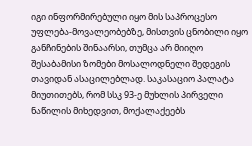იგი ინფორმირებული იყო მის საპროცესო უფლება-მოვალეობებზე, მისთვის ცნობილი იყო განჩინების შინაარსი, თუმცა არ მიიღო შესაბამისი ზომები მოსალოდნელი შედეგის თავიდან ასაცილებლად. საკასაციო პალატა მიუთითებს, რომ სსკ 93-ე მუხლის პირველი ნაწილის მიხედვით, მოქალაქეებს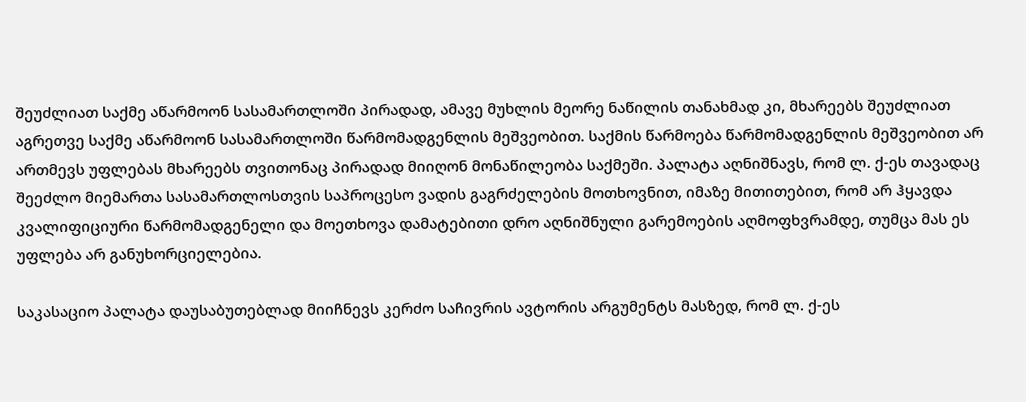შეუძლიათ საქმე აწარმოონ სასამართლოში პირადად, ამავე მუხლის მეორე ნაწილის თანახმად კი, მხარეებს შეუძლიათ აგრეთვე საქმე აწარმოონ სასამართლოში წარმომადგენლის მეშვეობით. საქმის წარმოება წარმომადგენლის მეშვეობით არ ართმევს უფლებას მხარეებს თვითონაც პირადად მიიღონ მონაწილეობა საქმეში. პალატა აღნიშნავს, რომ ლ. ქ-ეს თავადაც შეეძლო მიემართა სასამართლოსთვის საპროცესო ვადის გაგრძელების მოთხოვნით, იმაზე მითითებით, რომ არ ჰყავდა კვალიფიციური წარმომადგენელი და მოეთხოვა დამატებითი დრო აღნიშნული გარემოების აღმოფხვრამდე, თუმცა მას ეს უფლება არ განუხორციელებია.

საკასაციო პალატა დაუსაბუთებლად მიიჩნევს კერძო საჩივრის ავტორის არგუმენტს მასზედ, რომ ლ. ქ-ეს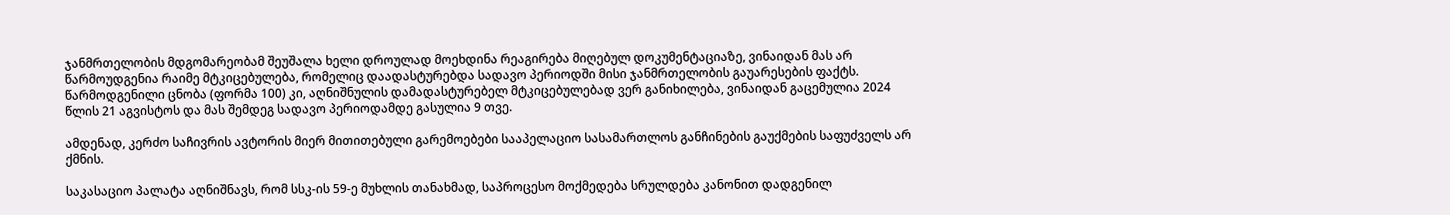ჯანმრთელობის მდგომარეობამ შეუშალა ხელი დროულად მოეხდინა რეაგირება მიღებულ დოკუმენტაციაზე, ვინაიდან მას არ წარმოუდგენია რაიმე მტკიცებულება, რომელიც დაადასტურებდა სადავო პერიოდში მისი ჯანმრთელობის გაუარესების ფაქტს. წარმოდგენილი ცნობა (ფორმა 100) კი, აღნიშნულის დამადასტურებელ მტკიცებულებად ვერ განიხილება, ვინაიდან გაცემულია 2024 წლის 21 აგვისტოს და მას შემდეგ სადავო პერიოდამდე გასულია 9 თვე.

ამდენად, კერძო საჩივრის ავტორის მიერ მითითებული გარემოებები სააპელაციო სასამართლოს განჩინების გაუქმების საფუძველს არ ქმნის.

საკასაციო პალატა აღნიშნავს, რომ სსკ-ის 59-ე მუხლის თანახმად, საპროცესო მოქმედება სრულდება კანონით დადგენილ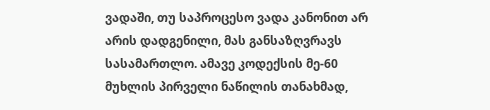ვადაში, თუ საპროცესო ვადა კანონით არ არის დადგენილი, მას განსაზღვრავს სასამართლო. ამავე კოდექსის მე-60 მუხლის პირველი ნაწილის თანახმად,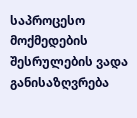საპროცესო მოქმედების შესრულების ვადა განისაზღვრება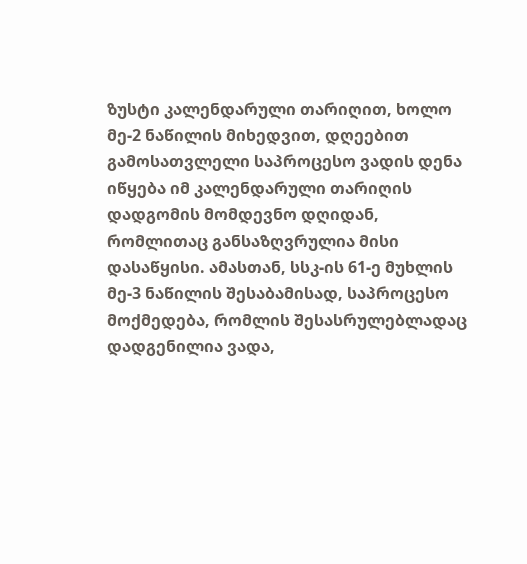ზუსტი კალენდარული თარიღით, ხოლო მე-2 ნაწილის მიხედვით, დღეებით გამოსათვლელი საპროცესო ვადის დენა იწყება იმ კალენდარული თარიღის დადგომის მომდევნო დღიდან, რომლითაც განსაზღვრულია მისი დასაწყისი. ამასთან, სსკ-ის 61-ე მუხლის მე-3 ნაწილის შესაბამისად, საპროცესო მოქმედება, რომლის შესასრულებლადაც დადგენილია ვადა,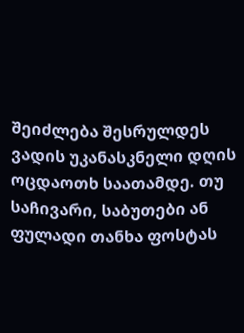შეიძლება შესრულდეს ვადის უკანასკნელი დღის ოცდაოთხ საათამდე. თუ საჩივარი, საბუთები ან ფულადი თანხა ფოსტას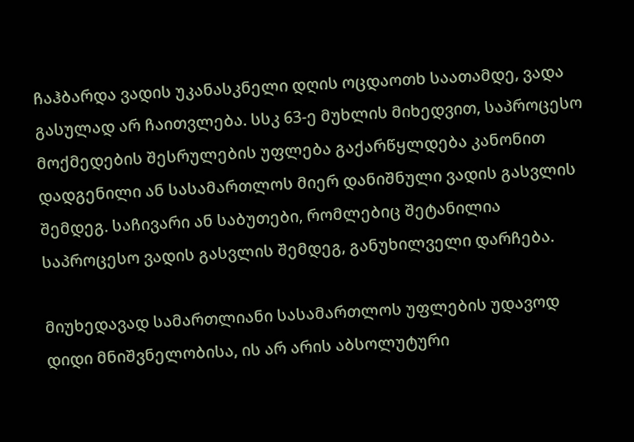ჩაჰბარდა ვადის უკანასკნელი დღის ოცდაოთხ საათამდე, ვადა გასულად არ ჩაითვლება. სსკ 63-ე მუხლის მიხედვით, საპროცესო მოქმედების შესრულების უფლება გაქარწყლდება კანონით დადგენილი ან სასამართლოს მიერ დანიშნული ვადის გასვლის შემდეგ. საჩივარი ან საბუთები, რომლებიც შეტანილია საპროცესო ვადის გასვლის შემდეგ, განუხილველი დარჩება.

მიუხედავად სამართლიანი სასამართლოს უფლების უდავოდ დიდი მნიშვნელობისა, ის არ არის აბსოლუტური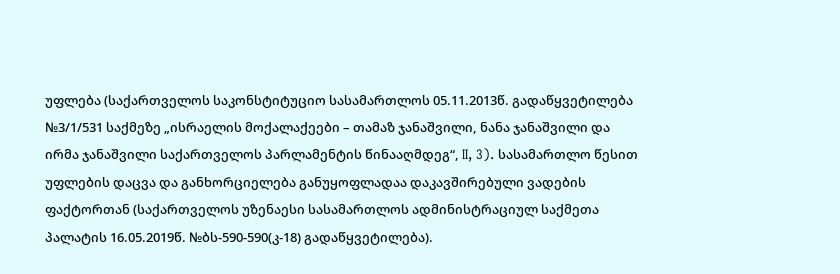უფლება (საქართველოს საკონსტიტუციო სასამართლოს 05.11.2013წ. გადაწყვეტილება №3/1/531 საქმეზე „ისრაელის მოქალაქეები – თამაზ ჯანაშვილი, ნანა ჯანაშვილი და ირმა ჯანაშვილი საქართველოს პარლამენტის წინააღმდეგ“, II, 3). სასამართლო წესით უფლების დაცვა და განხორციელება განუყოფლადაა დაკავშირებული ვადების ფაქტორთან (საქართველოს უზენაესი სასამართლოს ადმინისტრაციულ საქმეთა პალატის 16.05.2019წ. №ბს-590-590(კ-18) გადაწყვეტილება).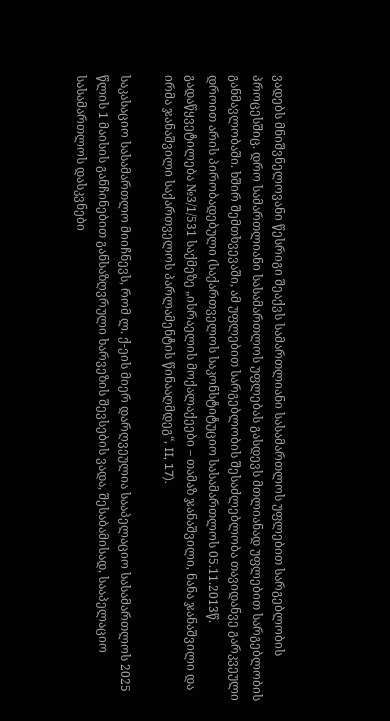ვადებს მნიშვნელოვანი წესრიგი შეაქვს სამართლიანი სასამართლოს უფლებით სარგებლობის პროცესშიც. დრო სამართლიანი სასამართლოს უფლებას გასდევს მთლიანად უფლებით სარგებლობის განმავლობაში. ხშირ შემთხვევაში, ამ უფლებით სარგებლობის შესაძლებლობა თავიდანვე გარკვეული დროით არის პირობადებული (საქართველოს საკონსტიტუციო სასამართლოს 05.11.2013წ. გადაწყვეტილება №3/1/531 საქმეზე „ისრაელის მოქალაქეები – თამაზ ჯანაშვილი, ნანა ჯანაშვილი და ირმა ჯანაშვილი საქართველოს პარლამენტის წინააღმდეგ“, II, 17).

საკასაციო სასამართლო მიიჩნევს, რომ ლ. ქ-ეის მიერ დარღვეულია სააპელაციო სასამართლოს 2025 წლის 1 მაისის განჩინებით განსაზღვრული ხარვეზის შევსების ვადა, შესაბამისად, სააპელაციო სასამართლოს დასკვნები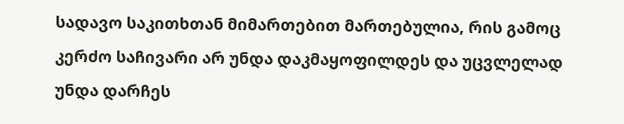სადავო საკითხთან მიმართებით მართებულია, რის გამოც კერძო საჩივარი არ უნდა დაკმაყოფილდეს და უცვლელად უნდა დარჩეს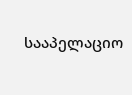სააპელაციო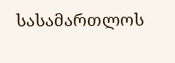სასამართლოს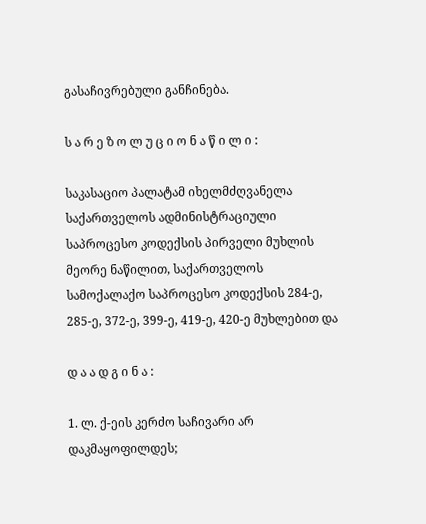გასაჩივრებული განჩინება.

ს ა რ ე ზ ო ლ უ ც ი ო ნ ა წ ი ლ ი :

საკასაციო პალატამ იხელმძღვანელა საქართველოს ადმინისტრაციული საპროცესო კოდექსის პირველი მუხლის მეორე ნაწილით, საქართველოს სამოქალაქო საპროცესო კოდექსის 284-ე, 285-ე, 372-ე, 399-ე, 419-ე, 420-ე მუხლებით და

დ ა ა დ გ ი ნ ა :

1. ლ. ქ-ეის კერძო საჩივარი არ დაკმაყოფილდეს;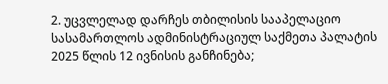2. უცვლელად დარჩეს თბილისის სააპელაციო სასამართლოს ადმინისტრაციულ საქმეთა პალატის 2025 წლის 12 ივნისის განჩინება;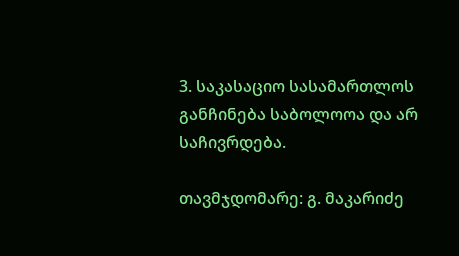3. საკასაციო სასამართლოს განჩინება საბოლოოა და არ საჩივრდება.

თავმჯდომარე: გ. მაკარიძე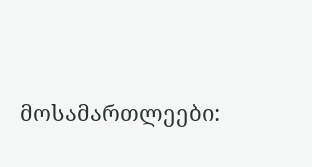მოსამართლეები: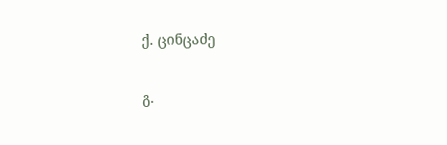ქ. ცინცაძე

გ.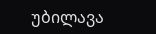უბილავა